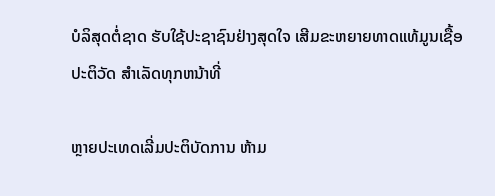ບໍລິສຸດຕໍ່ຊາດ ຮັບໃຊ້ປະຊາຊົນຢ່າງສຸດໃຈ ເສີມຂະຫຍາຍທາດແທ້ມູນເຊື້ອປະຕິວັດ ສໍາເລັດທຸກຫນ້າທີ່

ຫຼາຍປະເທດເລີ່ມປະຕິບັດການ ຫ້າມ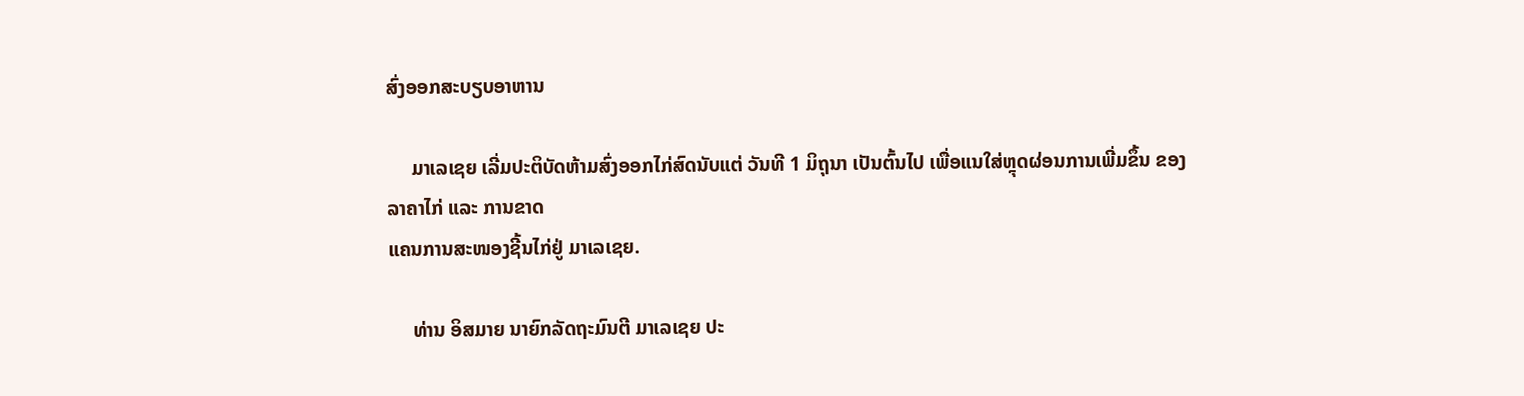ສົ່ງອອກສະບຽບອາຫານ

     ມາເລເຊຍ ເລີ່ມປະຕິບັດຫ້າມສົ່ງອອກໄກ່ສົດນັບແຕ່ ວັນທີ 1 ມິຖຸນາ ເປັນຕົ້ນໄປ ເພື່ອແນໃສ່ຫຼຸດຜ່ອນການເພີ່ມຂຶ້ນ ຂອງລາຄາໄກ່ ແລະ ການຂາດ
ແຄນການສະໜອງຊີ້ນໄກ່ຢູ່ ມາເລເຊຍ.

     ທ່ານ ອິສມາຍ ນາຍົກລັດຖະມົນຕີ ມາເລເຊຍ ປະ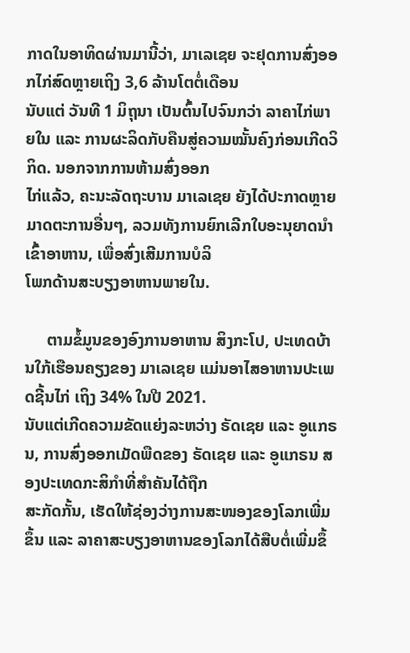ກາດໃນອາທິດຜ່ານມານີ້ວ່າ, ມາເລເຊຍ ຈະຢຸດການສົ່ງອອກໄກ່ສົດຫຼາຍເຖິງ 3,6 ລ້ານໂຕຕໍ່ເດືອນ
ນັບແຕ່ ວັນທີ 1 ມິຖຸນາ ເປັນຕົ້ນໄປຈົນກວ່າ ລາຄາໄກ່ພາຍໃນ ແລະ ການຜະລິດກັບຄືນສູ່ຄວາມໝັ້ນຄົງກ່ອນເກີດວິກິດ. ນອກຈາກການຫ້າມສົ່ງອອກ
ໄກ່ແລ້ວ, ຄະນະລັດຖະບານ ມາເລເຊຍ ຍັງໄດ້ປະກາດຫຼາຍມາດຕະການອື່ນໆ, ລວມທັງການຍົກເລີກໃບອະນຸຍາດນຳເຂົ້າອາຫານ, ເພື່ອສົ່ງເສີມການບໍລິ
ໂພກດ້ານສະບຽງອາຫານພາຍໃນ.

     ຕາມຂໍ້ມູນຂອງອົງການອາຫານ ສິງກະໂປ, ປະເທດບ້ານໃກ້ເຮືອນຄຽງຂອງ ມາເລເຊຍ ແມ່ນອາໄສອາຫານປະເພດຊີ້ນໄກ່ ເຖິງ 34% ໃນປີ 2021.
ນັບແຕ່ເກີດຄວາມຂັດແຍ່ງລະຫວ່າງ ຣັດເຊຍ ແລະ ອູແກຣນ, ການສົ່ງອອກເມັດພືດຂອງ ຣັດເຊຍ ແລະ ອູແກຣນ ສອງປະເທດກະສິກຳທີ່ສຳຄັນໄດ້ຖືກ
ສະກັດກັ້ນ, ເຮັດໃຫ້ຊ່ອງວ່າງການສະໜອງຂອງໂລກເພີ່ມຂຶ້ນ ແລະ ລາຄາສະບຽງອາຫານຂອງໂລກໄດ້ສືບຕໍ່ເພີ່ມຂຶ້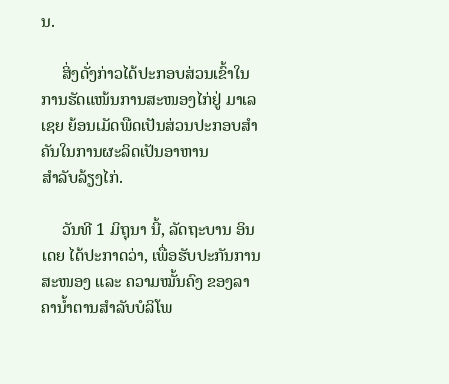ນ.

     ສິ່ງດັ່ງກ່າວໄດ້ປະກອບສ່ວນເຂົ້າໃນການຮັດແໜ້ນການສະໜອງໄກ່ຢູ່ ມາເລເຊຍ ຍ້ອນເມັດພືດເປັນສ່ວນປະກອບສຳຄັນໃນການຜະລິດເປັນອາຫານ
ສໍາລັບລ້ຽງໄກ່.

     ວັນທີ 1 ມິຖຸນາ ນີ້, ລັດຖະບານ ອິນເດຍ ໄດ້ປະກາດວ່າ, ເພື່ອຮັບປະກັນການສະໜອງ ແລະ ຄວາມໝັ້ນຄົງ ຂອງລາຄານໍ້າຕານສຳລັບບໍລິໂພ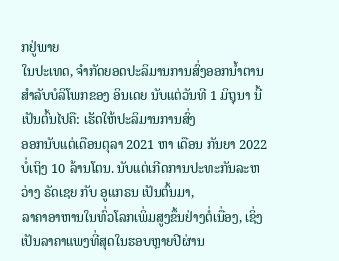ກຢູ່ພາຍ
ໃນປະເທດ, ຈຳກັດຍອດປະລິມານການສົ່ງອອກນໍ້າຕານສຳລັບບໍລິໂພກຂອງ ອິນເດຍ ນັບແຕ່ວັນທີ 1 ມິຖຸນາ ນີ້ເປັນຕົ້ນໄປຄື: ເຮັດໃຫ້ປະລິມານການສົ່ງ
ອອກນັບແຕ່ເດືອນຕຸລາ 2021 ຫາ ເດືອນ ກັນຍາ 2022 ບໍ່ເຖິງ 10 ລ້ານໂຕນ. ນັບແຕ່ເກີດການປະທະກັນລະຫວ່າງ ຣັດເຊຍ ກັບ ອູແກຣນ ເປັນຕົ້ນມາ,
ລາຄາອາຫານໃນທົ່ວໂລກເພິ່ມສູງຂຶ້ນຢ່າງຕໍ່ເນື່ອງ, ເຊິ່ງເປັນລາຄາແພງທີ່ສຸດໃນຮອບຫຼາຍປີຜ່ານ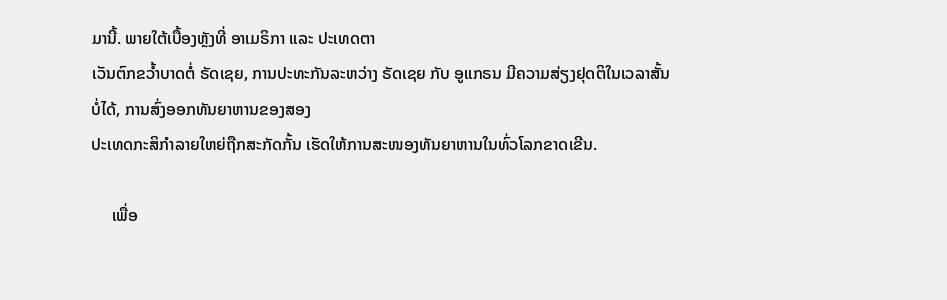ມານີ້. ພາຍໃຕ້ເບື້ອງຫຼັງທີ່ ອາເມຣິກາ ແລະ ປະເທດຕາ
ເວັນຕົກຂວໍ້າບາດຕໍ່ ຣັດເຊຍ, ການປະທະກັນລະຫວ່າງ ຣັດເຊຍ ກັບ ອູແກຣນ ມີຄວາມສ່ຽງຢຸດຕິໃນເວລາສັ້ນບໍ່ໄດ້, ການສົ່ງອອກທັນຍາຫານຂອງສອງ
ປະເທດກະສິກຳລາຍໃຫຍ່ຖືກສະກັດກັ້ນ ເຮັດໃຫ້ການສະໜອງທັນຍາຫານໃນທົ່ວໂລກຂາດເຂີນ.

     ເພື່ອ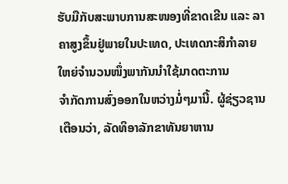ຮັບມືກັບສະພາບການສະໜອງທີ່ຂາດເຂີນ ແລະ ລາຄາສູງຂຶ້ນຢູ່ພາຍໃນປະເທດ, ປະເທດກະສິກຳລາຍໃຫຍ່ຈຳນວນໜຶ່ງພາກັນນຳໃຊ້ມາດຕະການ
ຈຳກັດການສົ່ງອອກໃນຫວ່າງມໍ່ໆມານີ້. ຜູ້ຊ່ຽວຊານເຕືອນວ່າ, ລັດທິອາລັກຂາທັນຍາຫານ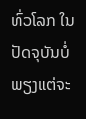ທົ່ວໂລກ ໃນປັດຈຸບັນບໍ່ພຽງແຕ່ຈະ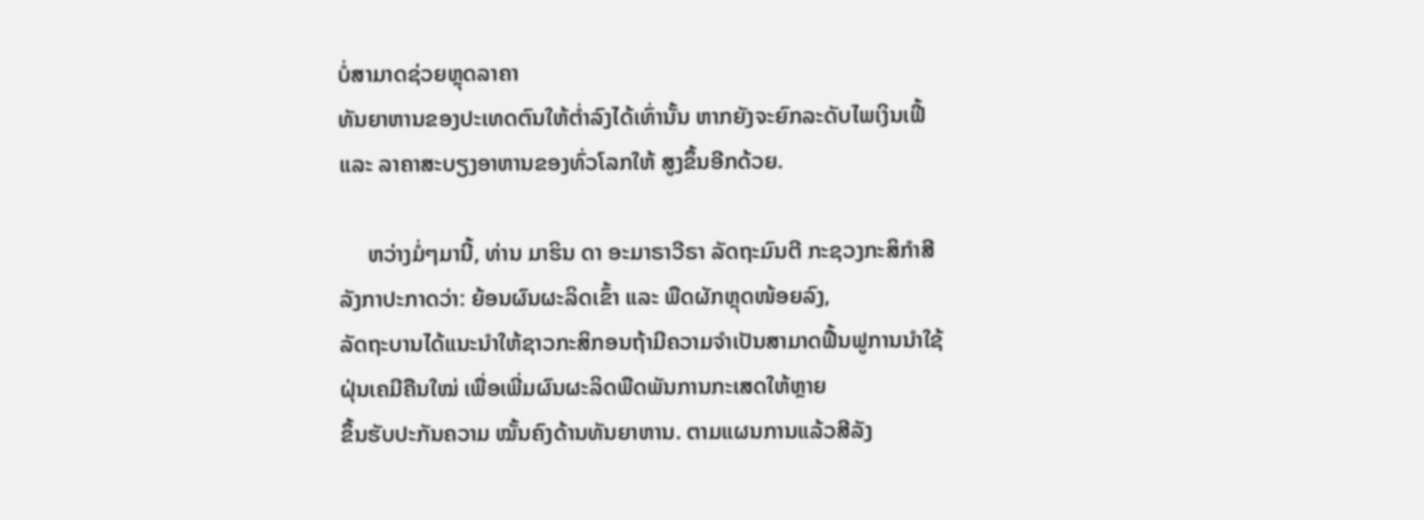ບໍ່ສາມາດຊ່ວຍຫຼຸດລາຄາ
ທັນຍາຫານຂອງປະເທດຕົນໃຫ້ຕໍ່າລົງໄດ້ເທົ່ານັ້ນ ຫາກຍັງຈະຍົກລະດັບໄພເງິນເຟີ້ ແລະ ລາຄາສະບຽງອາຫານຂອງທົ່ວໂລກໃຫ້ ສູງຂຶ້ນອີກດ້ວຍ.

     ຫວ່າງມໍ່ໆມານີ້, ທ່ານ ມາຮິນ ດາ ອະມາຣາວີຣາ ລັດຖະມົນຕີ ກະຊວງກະສິກຳສີລັງກາປະກາດວ່າ: ຍ້ອນຜົນຜະລິດເຂົ້າ ແລະ ພືດຜັກຫຼຸດໜ້ອຍລົງ,
ລັດຖະບານໄດ້ແນະນຳໃຫ້ຊາວກະສິກອນຖ້າມີຄວາມຈຳເປັນສາມາດຟື້ນຟູການນຳໃຊ້ຝຸ່ນເຄມີຄືນໃໝ່ ເພື່ອເພີ່ມຜົນຜະລິດພືດພັນການກະເສດໃຫ້ຫຼາຍ
ຂຶ້ນຮັບປະກັນຄວາມ ໝັ້ນຄົງດ້ານທັນຍາຫານ. ຕາມແຜນການແລ້ວສີລັງ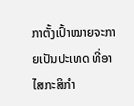ກາຕັ້ງເປົ້າໝາຍຈະກາຍເປັນປະເທດ ທີ່ອາໄສກະສິກຳ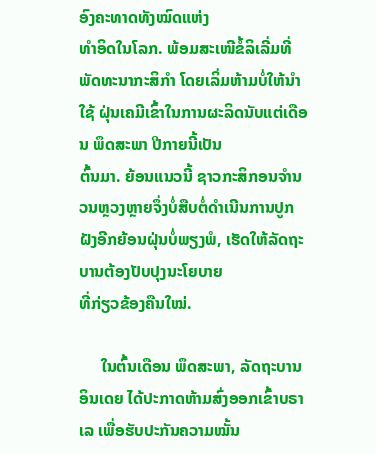ອົງຄະທາດທັງໝົດແຫ່ງ
ທຳອິດໃນໂລກ. ພ້ອມສະເໜີຂໍ້ລິເລີ່ມທີ່ພັດທະນາກະສິກຳ ໂດຍເລິ່ມຫ້າມບໍ່ໃຫ້ນໍາໃຊ້ ຝຸ່ນເຄມີເຂົ້າໃນການຜະລິດນັບແຕ່ເດືອນ ພຶດສະພາ ປີກາຍນີ້ເປັນ
ຕົ້ນມາ. ຍ້ອນແນວນີ້ ຊາວກະສິກອນຈຳນວນຫຼວງຫຼາຍຈຶ່ງບໍ່ສືບຕໍ່ດຳເນີນການປູກຝັງອີກຍ້ອນຝຸ່ນບໍ່ພຽງພໍ, ເຮັດໃຫ້ລັດຖະບານຕ້ອງປັບປຸງນະໂຍບາຍ
ທີ່ກ່ຽວຂ້ອງຄືນໃໝ່.

     ໃນຕົ້ນເດືອນ ພຶດສະພາ, ລັດຖະບານ ອິນເດຍ ໄດ້ປະກາດຫ້າມສົ່ງອອກເຂົ້າບຣາເລ ເພື່ອຮັບປະກັນຄວາມໝັ້ນ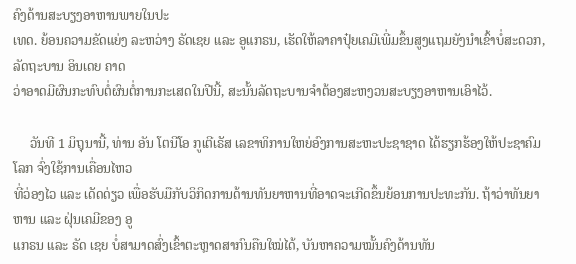ຄົງດ້ານສະບຽງອາຫານພາຍໃນປະ
ເທດ. ຍ້ອນຄວາມຂັດແຍ່ງ ລະຫວ່າງ ຣັດເຊຍ ແລະ ອູແກຣນ, ເຮັດໃຫ້ລາຄາປຸ໋ຍເຄມີເພີ່ມຂຶ້ນສູງແຖມຍັງນໍາເຂົ້າບໍ່ສະດວກ, ລັດຖະບານ ອິນເດຍ ຄາດ
ວ່າອາດມີຜົນກະທົບຕໍ່ຜົນຕໍ່ການກະເສດໃນປີນີ້, ສະນັ້ນລັດຖະບານຈໍາຕ້ອງສະຫງວນສະບຽງອາຫານເອົາໄວ້.

     ວັນທີ 1 ມິຖຸນານີ້, ທ່ານ ອັນ ໂຕນີໂອ ກູເຕີເຣັສ ເລຂາທິການໃຫຍ່ອົງການສະຫະປະຊາຊາດ ໄດ້ຮຽກຮ້ອງໃຫ້ປະຊາຄົມໂລກ ຈົ່ງໃຊ້ການເຄື່ອນໄຫວ
ທີ່ວ່ອງໄວ ແລະ ເດັດດ່ຽວ ເພື່ອຮັບມືກັບວິກິດການດ້ານທັນຍາຫານທີ່ອາດຈະເກີດຂຶ້ນຍ້ອນການປະທະກັນ. ຖ້າວ່າທັນຍາຫານ ແລະ ຝຸ່ນເຄມີຂອງ ອູ
ແກຣນ ແລະ ຣັດ ເຊຍ ບໍ່ສາມາດສົ່ງເຂົ້າຕະຫຼາດສາກົນຄືນໃໝ່ໄດ້, ບັນຫາຄວາມໝັ້ນຄົງດ້ານທັນ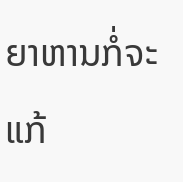ຍາຫານກໍ່ຈະແກ້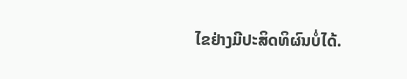ໄຂຢ່າງມີປະສິດທິຜົນບໍ່ໄດ້.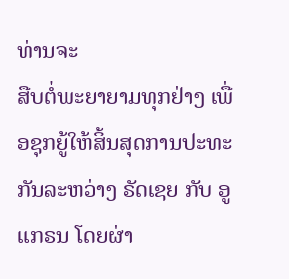ທ່ານຈະ
ສືບຕໍ່ພະຍາຍາມທຸກຢ່າງ ເພື່ອຊຸກຍູ້ໃຫ້ສິ້ນສຸດການປະທະກັນລະຫວ່າງ ຣັດເຊຍ ກັບ ອູແກຣນ ໂດຍຜ່າ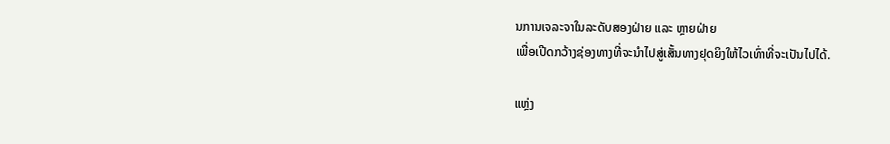ນການເຈລະຈາໃນລະດັບສອງຝ່າຍ ແລະ ຫຼາຍຝ່າຍ
ເພື່ອເປີດກວ້າງຊ່ອງທາງທີ່ຈະນຳໄປສູ່ເສັ້ນທາງຢຸດຍິງໃຫ້ໄວເທົ່າທີ່ຈະເປັນໄປໄດ້.

ແຫຼ່ງ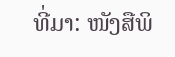ທີ່ມາ: ໜັງສືພິ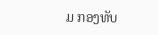ມ ກອງທັບ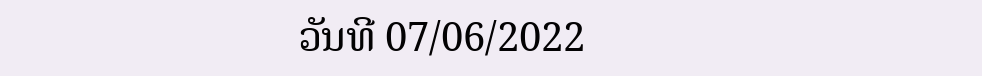ວັນທີ 07/06/2022